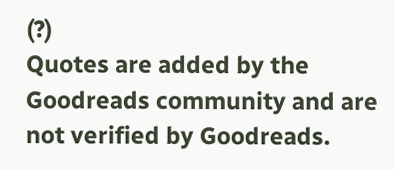(?)
Quotes are added by the Goodreads community and are not verified by Goodreads.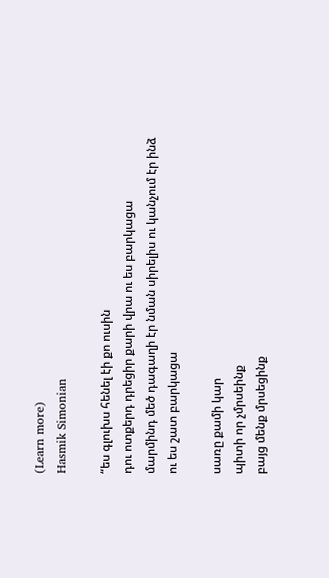(Learn more)
Hasmik Simonian

“ես գլուխս հենել էի քո ուսին
դու ոտքերդ դրեցիր քարի վրա ու ես բարկացա
մարմինդ մեծ դագաղի էր նման սիրելիս ու կանչում էր ինձ
ու ես շատ բարկացա

սառը քամի կար
պիտի որ չմրսեինք
բայց մենք մրսեցինք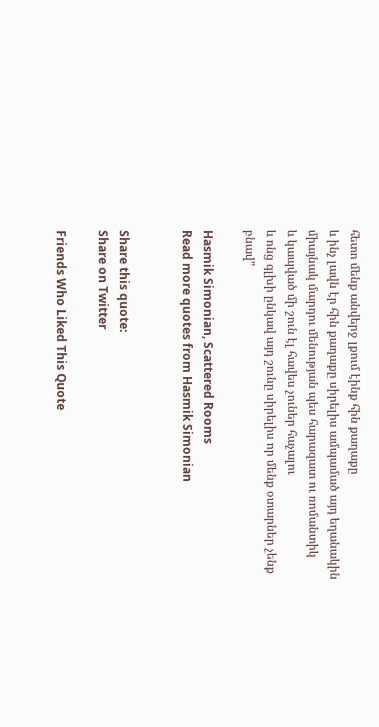հետո մենք անվերջ լքում էինք հին քաղաքը
և ինչ լավն էր հին քաղաքը սիրելիս ամպամած այդ եղանակին
միայնակ մարդու մենության պես հարազատ ու ռոմանտիկ
և կապված մի շուն էլ հավես չուներ հաչալու
և ոնց գլխի ընկավ այդ շունը սիրելիս որ մենք օտարներ չենք բնավ”

Hasmik Simonian, Scattered Rooms
Read more quotes from Hasmik Simonian


Share this quote:
Share on Twitter

Friends Who Liked This Quote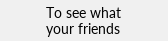To see what your friends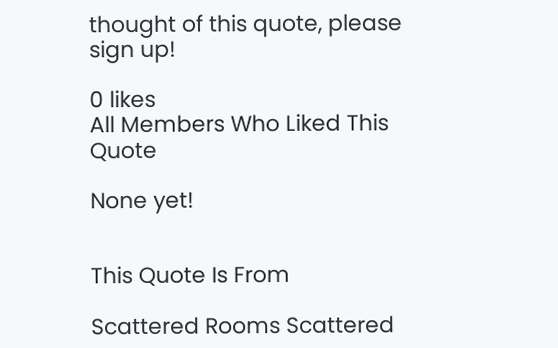thought of this quote, please sign up!

0 likes
All Members Who Liked This Quote

None yet!


This Quote Is From

Scattered Rooms Scattered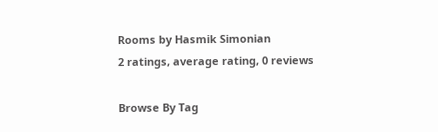Rooms by Hasmik Simonian
2 ratings, average rating, 0 reviews

Browse By Tag